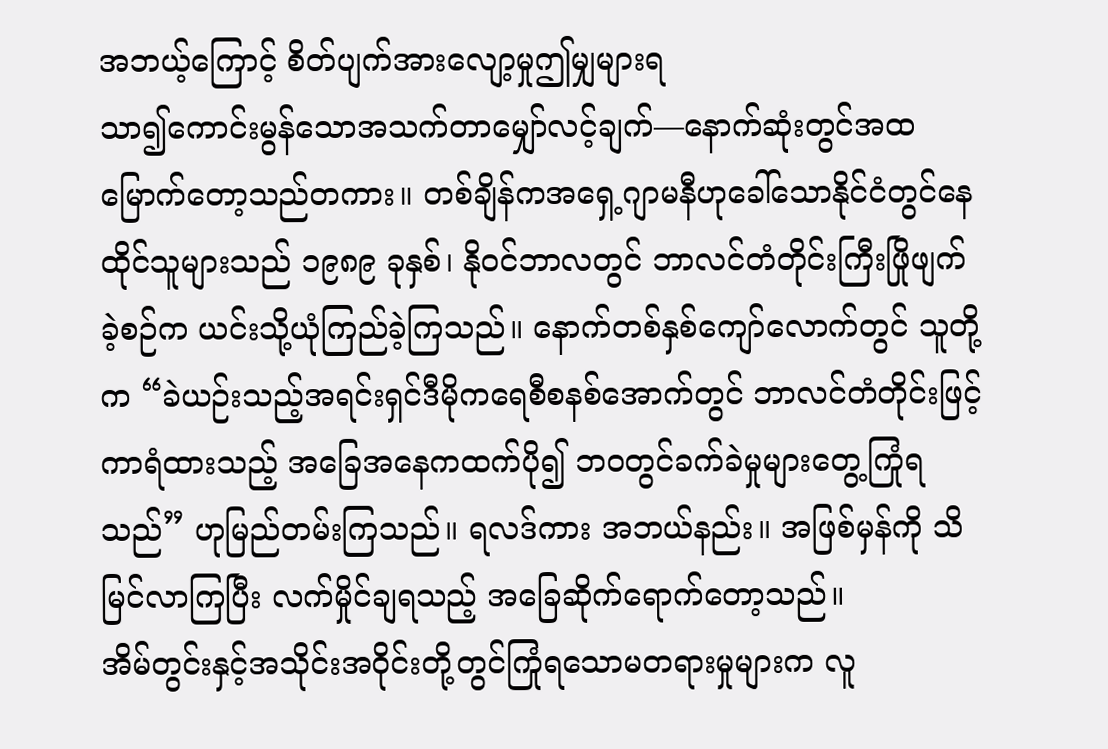အဘယ့်ကြောင့် စိတ်ပျက်အားလျော့မှုဤမျှများရ
သာ၍ကောင်းမွန်သောအသက်တာမျှော်လင့်ချက်—နောက်ဆုံးတွင်အထမြောက်တော့သည်တကား။ တစ်ချိန်ကအရှေ့ဂျာမနီဟုခေါ်သောနိုင်ငံတွင်နေထိုင်သူများသည် ၁၉၈၉ ခုနှစ်၊ နိုဝင်ဘာလတွင် ဘာလင်တံတိုင်းကြီးဖြိုဖျက်ခဲ့စဉ်က ယင်းသို့ယုံကြည်ခဲ့ကြသည်။ နောက်တစ်နှစ်ကျော်လောက်တွင် သူတို့က “ခဲယဉ်းသည့်အရင်းရှင်ဒီမိုကရေစီစနစ်အောက်တွင် ဘာလင်တံတိုင်းဖြင့်ကာရံထားသည့် အခြေအနေကထက်ပို၍ ဘဝတွင်ခက်ခဲမှုများတွေ့ကြုံရသည်” ဟုမြည်တမ်းကြသည်။ ရလဒ်ကား အဘယ်နည်း။ အဖြစ်မှန်ကို သိမြင်လာကြပြီး လက်မှိုင်ချရသည့် အခြေဆိုက်ရောက်တော့သည်။
အိမ်တွင်းနှင့်အသိုင်းအဝိုင်းတို့တွင်ကြုံရသောမတရားမှုများက လူ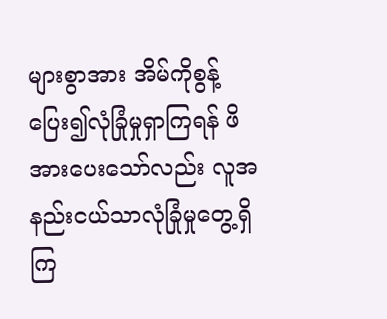များစွာအား အိမ်ကိုစွန့်ပြေး၍လုံခြုံမှုရှာကြရန် ဖိအားပေးသော်လည်း လူအနည်းငယ်သာလုံခြုံမှုတွေ့ရှိကြ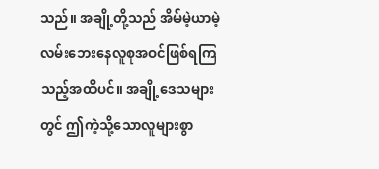သည်။ အချို့တို့သည် အိမ်မဲ့ယာမဲ့လမ်းဘေးနေလူစုအဝင်ဖြစ်ရကြသည့်အထိပင်။ အချို့ဒေသများတွင် ဤကဲ့သို့သောလူများစွာ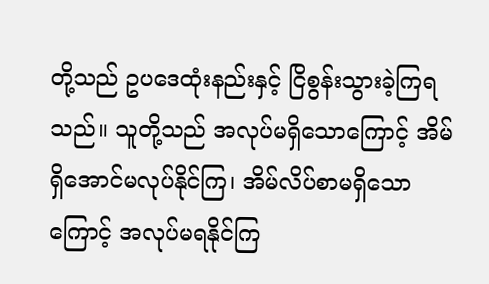တို့သည် ဥပဒေထုံးနည်းနှင့် ငြိစွန်းသွားခဲ့ကြရသည်။ သူတို့သည် အလုပ်မရှိသောကြောင့် အိမ်ရှိအောင်မလုပ်နိုင်ကြ၊ အိမ်လိပ်စာမရှိသောကြောင့် အလုပ်မရနိုင်ကြ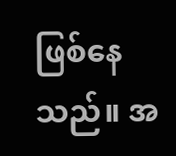ဖြစ်နေသည်။ အ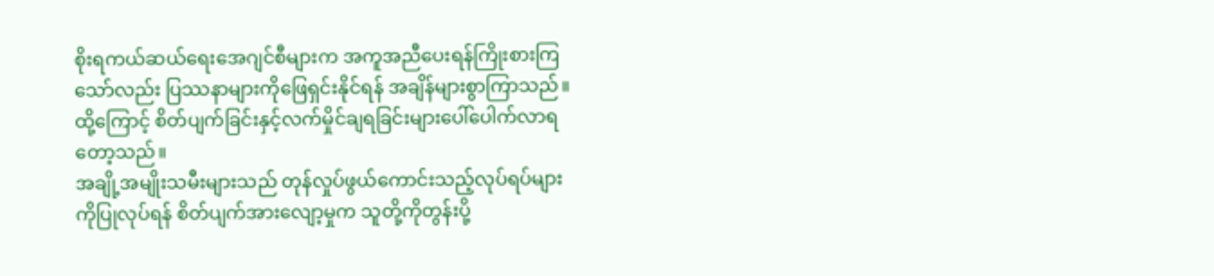စိုးရကယ်ဆယ်ရေးအေဂျင်စီများက အကူအညီပေးရန်ကြိုးစားကြသော်လည်း ပြဿနာများကိုဖြေရှင်းနိုင်ရန် အချိန်များစွာကြာသည်။ ထို့ကြောင့် စိတ်ပျက်ခြင်းနှင့်လက်မှိုင်ချရခြင်းများပေါ်ပေါက်လာရတော့သည်။
အချို့အမျိုးသမီးများသည် တုန်လှုပ်ဖွယ်ကောင်းသည့်လုပ်ရပ်များကိုပြုလုပ်ရန် စိတ်ပျက်အားလျော့မှုက သူတို့ကိုတွန်းပို့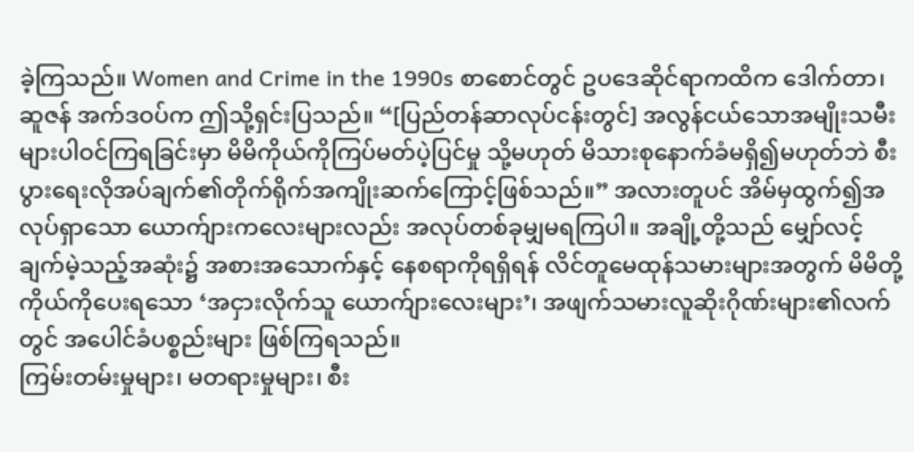ခဲ့ကြသည်။ Women and Crime in the 1990s စာစောင်တွင် ဥပဒေဆိုင်ရာကထိက ဒေါက်တာ၊ ဆူဇန် အက်ဒဝပ်က ဤသို့ရှင်းပြသည်။ “[ပြည်တန်ဆာလုပ်ငန်းတွင်] အလွန်ငယ်သောအမျိုးသမီးများပါဝင်ကြရခြင်းမှာ မိမိကိုယ်ကိုကြပ်မတ်ပဲ့ပြင်မှု သို့မဟုတ် မိသားစုနောက်ခံမရှိ၍မဟုတ်ဘဲ စီးပွားရေးလိုအပ်ချက်၏တိုက်ရိုက်အကျိုးဆက်ကြောင့်ဖြစ်သည်။” အလားတူပင် အိမ်မှထွက်၍အလုပ်ရှာသော ယောက်ျားကလေးများလည်း အလုပ်တစ်ခုမျှမရကြပါ။ အချို့တို့သည် မျှော်လင့်ချက်မဲ့သည့်အဆုံး၌ အစားအသောက်နှင့် နေစရာကိုရရှိရန် လိင်တူမေထုန်သမားများအတွက် မိမိတို့ကိုယ်ကိုပေးရသော ‘အငှားလိုက်သူ ယောက်ျားလေးများ’၊ အဖျက်သမားလူဆိုးဂိုဏ်းများ၏လက်တွင် အပေါင်ခံပစ္စည်းများ ဖြစ်ကြရသည်။
ကြမ်းတမ်းမှုများ၊ မတရားမှုများ၊ စီး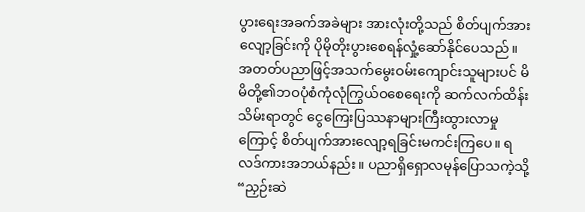ပွားရေးအခက်အခဲများ အားလုံးတို့သည် စိတ်ပျက်အားလျော့ခြင်းကို ပိုမိုတိုးပွားစေရန်လှုံ့ဆော်နိုင်ပေသည်။ အတတ်ပညာဖြင့်အသက်မွေးဝမ်းကျောင်းသူများပင် မိမိတို့၏ဘဝပုံစံကုံလုံကြွယ်ဝစေရေးကို ဆက်လက်ထိန်းသိမ်းရာတွင် ငွေကြေးပြဿနာများကြီးထွားလာမှုကြောင့် စိတ်ပျက်အားလျော့ရခြင်းမကင်းကြပေ။ ရလဒ်ကားအဘယ်နည်း။ ပညာရှိရှောလမုန်ပြောသကဲ့သို့ “ညှဉ်းဆဲ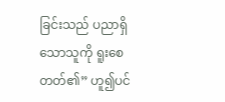ခြင်းသည် ပညာရှိသောသူကို ရူးစေတတ်၏” ဟူ၍ပင်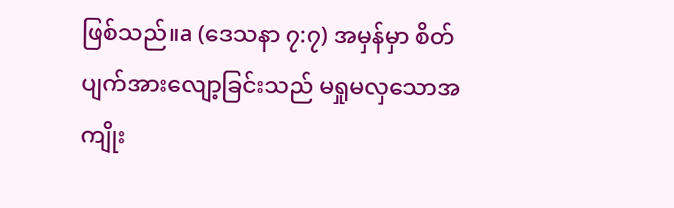ဖြစ်သည်။a (ဒေသနာ ၇:၇) အမှန်မှာ စိတ်ပျက်အားလျော့ခြင်းသည် မရှုမလှသောအကျိုး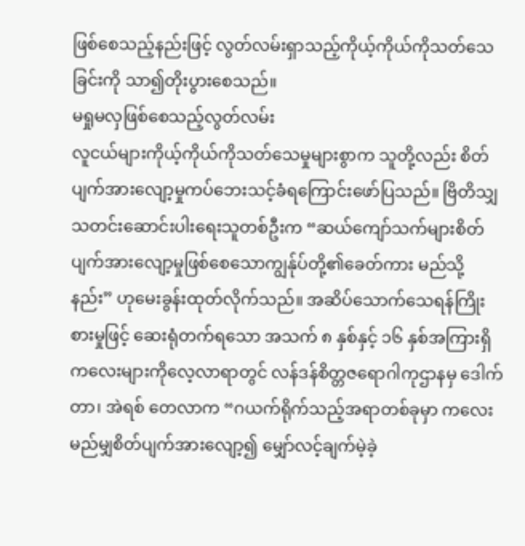ဖြစ်စေသည့်နည်းဖြင့် လွတ်လမ်းရှာသည့်ကိုယ့်ကိုယ်ကိုသတ်သေခြင်းကို သာ၍တိုးပွားစေသည်။
မရှုမလှဖြစ်စေသည့်လွတ်လမ်း
လူငယ်များကိုယ့်ကိုယ်ကိုသတ်သေမှုများစွာက သူတို့လည်း စိတ်ပျက်အားလျော့မှုကပ်ဘေးသင့်ခံရကြောင်းဖော်ပြသည်။ ဗြိတိသျှသတင်းဆောင်းပါးရေးသူတစ်ဦးက “ဆယ်ကျော်သက်များစိတ်ပျက်အားလျော့မှုဖြစ်စေသောကျွန်ုပ်တို့၏ခေတ်ကား မည်သို့နည်း” ဟုမေးခွန်းထုတ်လိုက်သည်။ အဆိပ်သောက်သေရန်ကြိုးစားမှုဖြင့် ဆေးရုံတက်ရသော အသက် ၈ နှစ်နှင့် ၁၆ နှစ်အကြားရှိကလေးများကိုလေ့လာရာတွင် လန်ဒန်စိတ္တဇရောဂါကုဌာနမှ ဒေါက်တာ၊ အဲရစ် တေလာက “ဂယက်ရိုက်သည့်အရာတစ်ခုမှာ ကလေးမည်မျှစိတ်ပျက်အားလျော့၍ မျှော်လင့်ချက်မဲ့ခဲ့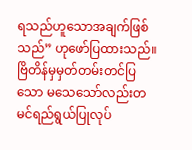ရသည်ဟူသောအချက်ဖြစ်သည်” ဟုဖော်ပြထားသည်။ ဗြိတိန်မှမှတ်တမ်းတင်ပြသော မသေသော်လည်းတမင်ရည်ရွယ်ပြုလုပ်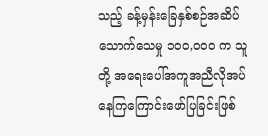သည့် ခန့်မှန်းခြေနှစ်စဉ်အဆိပ်သောက်သေမှု ၁၀၀,၀၀၀ က သူတို့ အရေးပေါ်အကူအညီလိုအပ်နေကြကြောင်းဖော်ပြခြင်းဖြစ်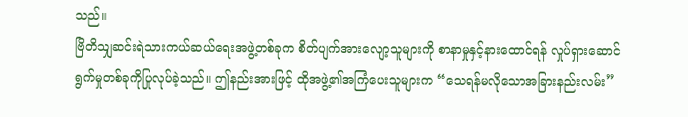သည်။
ဗြိတိသျှဆင်းရဲသားကယ်ဆယ်ရေးအဖွဲ့တစ်ခုက စိတ်ပျက်အားလျော့သူများကို စာနာမှုနှင့်နားထောင်ရန် လှုပ်ရှားဆောင်ရွက်မှုတစ်ခုကိုပြုလုပ်ခဲ့သည်။ ဤနည်းအားဖြင့် ထိုအဖွဲ့၏အကြံပေးသူများက “သေရန်မလိုသောအခြားနည်းလမ်း”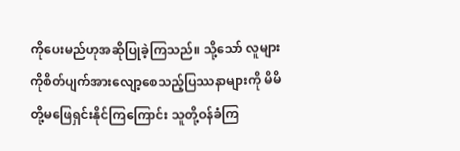ကိုပေးမည်ဟုအဆိုပြုခဲ့ကြသည်။ သို့သော် လူများကိုစိတ်ပျက်အားလျော့စေသည့်ပြဿနာများကို မိမိတို့မဖြေရှင်းနိုင်ကြကြောင်း သူတို့ဝန်ခံကြ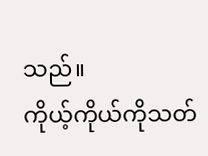သည်။
ကိုယ့်ကိုယ်ကိုသတ်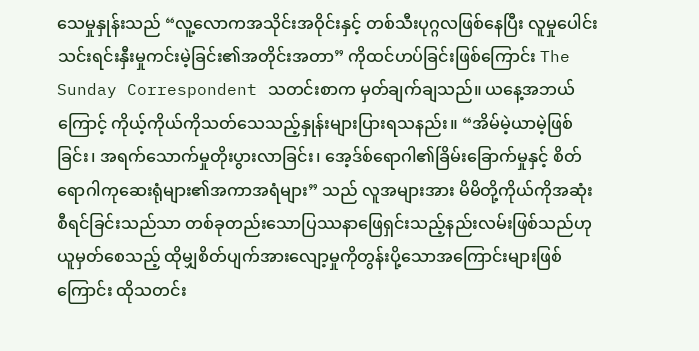သေမှုနှုန်းသည် “လူ့လောကအသိုင်းအဝိုင်းနှင့် တစ်သီးပုဂ္ဂလဖြစ်နေပြီး လူမှုပေါင်းသင်းရင်းနှီးမှုကင်းမဲ့ခြင်း၏အတိုင်းအတာ” ကိုထင်ဟပ်ခြင်းဖြစ်ကြောင်း The Sunday Correspondent သတင်းစာက မှတ်ချက်ချသည်။ ယနေ့အဘယ်ကြောင့် ကိုယ့်ကိုယ်ကိုသတ်သေသည့်နှုန်းများပြားရသနည်း။ “အိမ်မဲ့ယာမဲ့ဖြစ်ခြင်း၊ အရက်သောက်မှုတိုးပွားလာခြင်း၊ အေ့ဒ်စ်ရောဂါ၏ခြိမ်းခြောက်မှုနှင့် စိတ်ရောဂါကုဆေးရုံများ၏အကာအရံများ” သည် လူအများအား မိမိတို့ကိုယ်ကိုအဆုံးစီရင်ခြင်းသည်သာ တစ်ခုတည်းသောပြဿနာဖြေရှင်းသည့်နည်းလမ်းဖြစ်သည်ဟုယူမှတ်စေသည့် ထိုမျှစိတ်ပျက်အားလျော့မှုကိုတွန်းပို့သောအကြောင်းများဖြစ်ကြောင်း ထိုသတင်း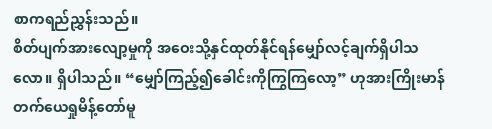စာကရည်ညွှန်းသည်။
စိတ်ပျက်အားလျော့မှုကို အဝေးသို့နှင်ထုတ်နိုင်ရန်မျှော်လင့်ချက်ရှိပါသလော။ ရှိပါသည်။ “မျှော်ကြည့်၍ခေါင်းကိုကြွကြလော့” ဟုအားကြိုးမာန်တက်ယေရှုမိန့်တော်မူ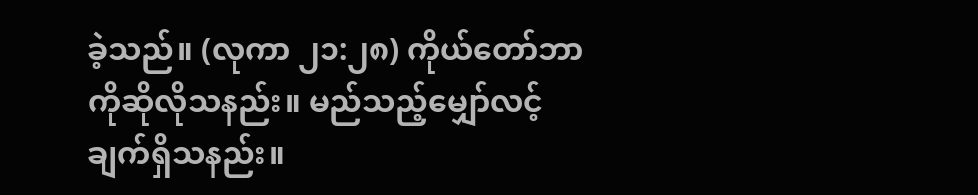ခဲ့သည်။ (လုကာ ၂၁:၂၈) ကိုယ်တော်ဘာကိုဆိုလိုသနည်း။ မည်သည့်မျှော်လင့်ချက်ရှိသနည်း။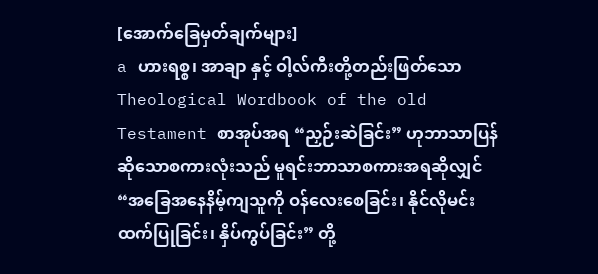[အောက်ခြေမှတ်ချက်များ]
a ဟားရစ္စ၊ အာချာ နှင့် ဝါ့လ်ကီးတို့တည်းဖြတ်သော Theological Wordbook of the old Testament စာအုပ်အရ “ညှဉ်းဆဲခြင်း” ဟုဘာသာပြန်ဆိုသောစကားလုံးသည် မူရင်းဘာသာစကားအရဆိုလျှင် “အခြေအနေနိမ့်ကျသူကို ဝန်လေးစေခြင်း၊ နိုင်လိုမင်းထက်ပြုခြင်း၊ နှိပ်ကွပ်ခြင်း” တို့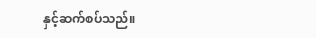နှင့်ဆက်စပ်သည်။